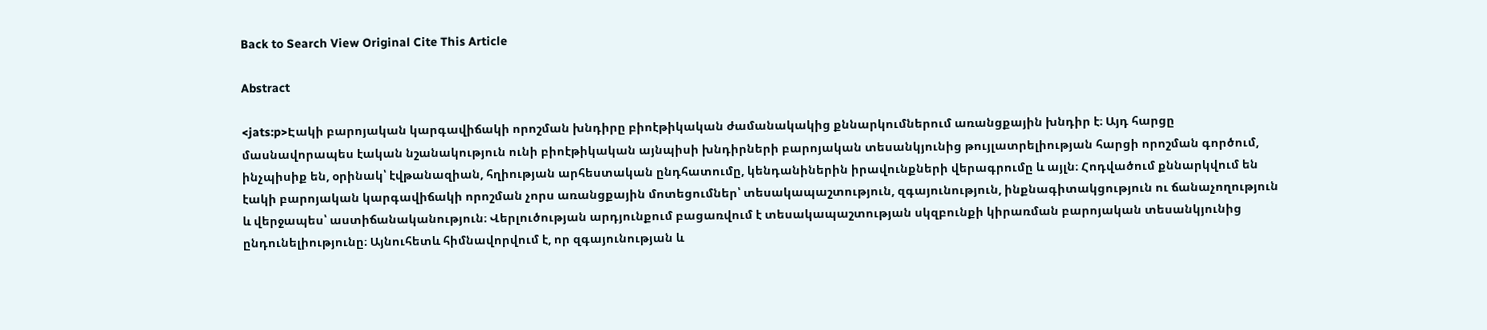Back to Search View Original Cite This Article

Abstract

<jats:p>Էակի բարոյական կարգավիճակի որոշման խնդիրը բիոէթիկական ժամանակակից քննարկումներում առանցքային խնդիր է։ Այդ հարցը մասնավորապես էական նշանակություն ունի բիոէթիկական այնպիսի խնդիրների բարոյական տեսանկյունից թույլատրելիության հարցի որոշման գործում, ինչպիսիք են, օրինակ՝ էվթանազիան, հղիության արհեստական ընդհատումը, կենդանիներին իրավունքների վերագրումը և այլն։ Հոդվածում քննարկվում են էակի բարոյական կարգավիճակի որոշման չորս առանցքային մոտեցումներ՝ տեսակապաշտություն, զգայունություն, ինքնագիտակցություն ու ճանաչողություն և վերջապես՝ աստիճանականություն։ Վերլուծության արդյունքում բացառվում է տեսակապաշտության սկզբունքի կիրառման բարոյական տեսանկյունից ընդունելիությունը։ Այնուհետև հիմնավորվում է, որ զգայունության և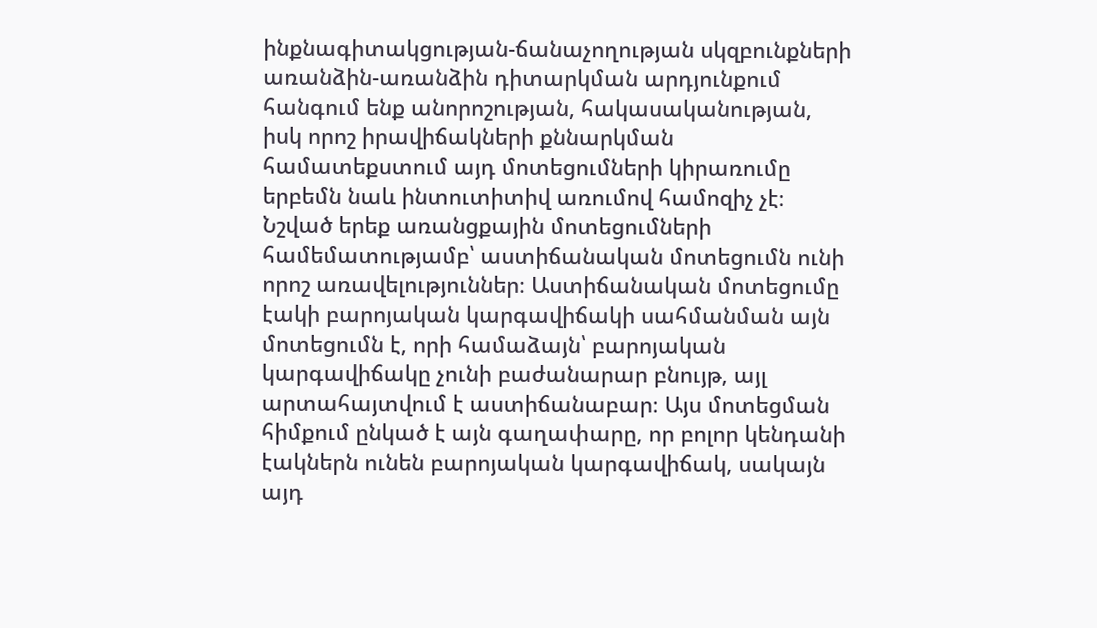ինքնագիտակցության-ճանաչողության սկզբունքների առանձին-առանձին դիտարկման արդյունքում հանգում ենք անորոշության, հակասականության, իսկ որոշ իրավիճակների քննարկման համատեքստում այդ մոտեցումների կիրառումը երբեմն նաև ինտուտիտիվ առումով համոզիչ չէ։ Նշված երեք առանցքային մոտեցումների համեմատությամբ՝ աստիճանական մոտեցումն ունի որոշ առավելություններ։ Աստիճանական մոտեցումը էակի բարոյական կարգավիճակի սահմանման այն մոտեցումն է, որի համաձայն՝ բարոյական կարգավիճակը չունի բաժանարար բնույթ, այլ արտահայտվում է աստիճանաբար։ Այս մոտեցման հիմքում ընկած է այն գաղափարը, որ բոլոր կենդանի էակներն ունեն բարոյական կարգավիճակ, սակայն այդ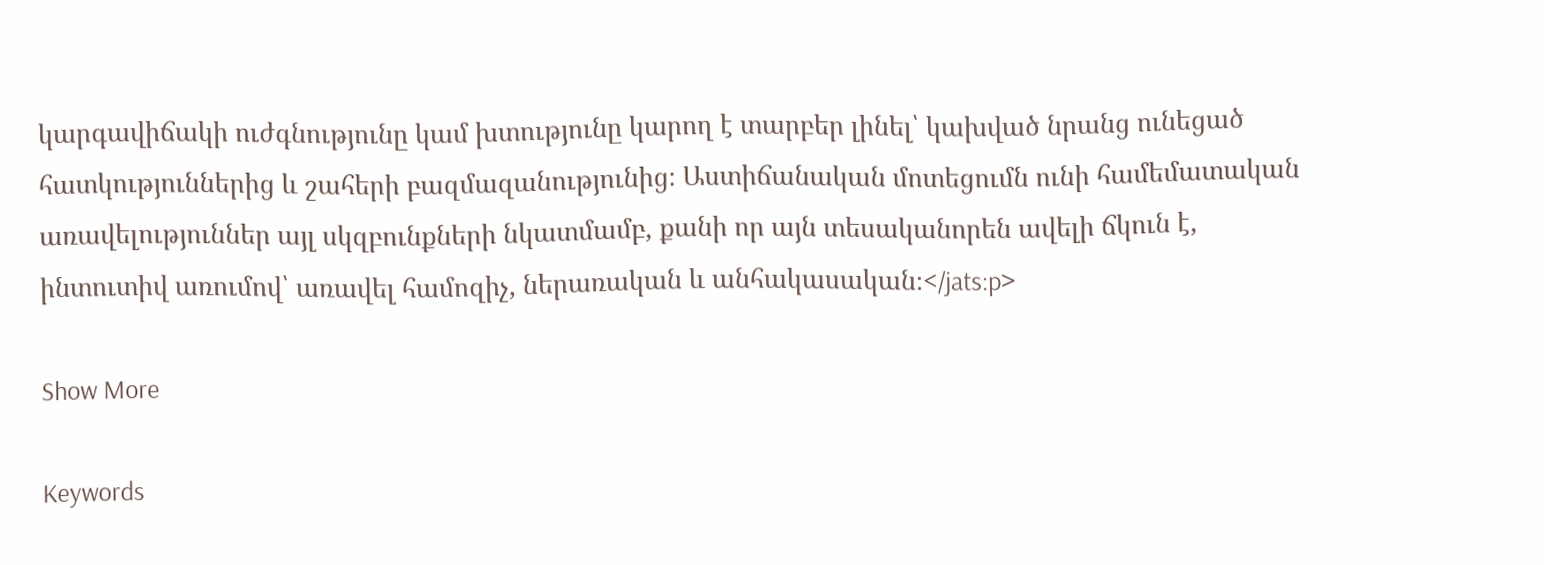կարգավիճակի ուժգնությունը կամ խտությունը կարող է տարբեր լինել՝ կախված նրանց ունեցած հատկություններից և շահերի բազմազանությունից։ Աստիճանական մոտեցումն ունի համեմատական առավելություններ այլ սկզբունքների նկատմամբ, քանի որ այն տեսականորեն ավելի ճկուն է, ինտուտիվ առումով՝ առավել համոզիչ, ներառական և անհակասական։</jats:p>

Show More

Keywords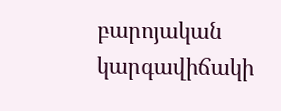բարոյական կարգավիճակի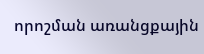որոշման առանցքային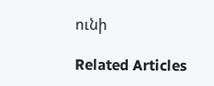ունի

Related Articles